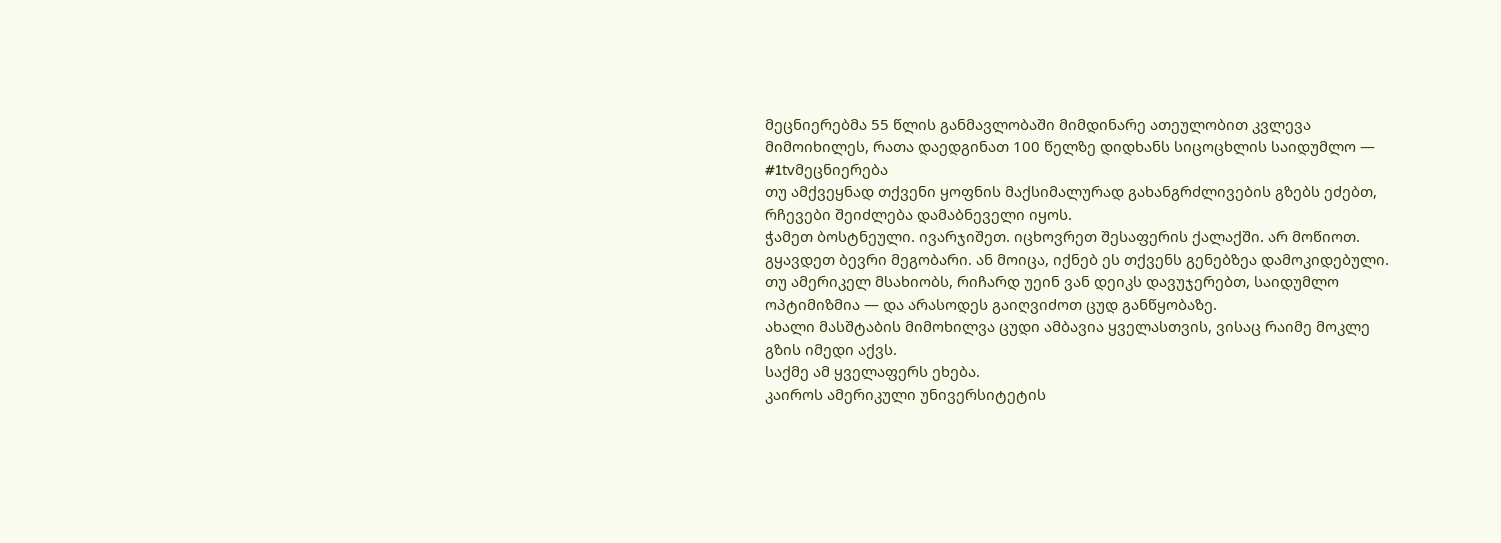მეცნიერებმა 55 წლის განმავლობაში მიმდინარე ათეულობით კვლევა მიმოიხილეს, რათა დაედგინათ 100 წელზე დიდხანს სიცოცხლის საიდუმლო — #1tvმეცნიერება
თუ ამქვეყნად თქვენი ყოფნის მაქსიმალურად გახანგრძლივების გზებს ეძებთ, რჩევები შეიძლება დამაბნეველი იყოს.
ჭამეთ ბოსტნეული. ივარჯიშეთ. იცხოვრეთ შესაფერის ქალაქში. არ მოწიოთ. გყავდეთ ბევრი მეგობარი. ან მოიცა, იქნებ ეს თქვენს გენებზეა დამოკიდებული.
თუ ამერიკელ მსახიობს, რიჩარდ უეინ ვან დეიკს დავუჯერებთ, საიდუმლო ოპტიმიზმია — და არასოდეს გაიღვიძოთ ცუდ განწყობაზე.
ახალი მასშტაბის მიმოხილვა ცუდი ამბავია ყველასთვის, ვისაც რაიმე მოკლე გზის იმედი აქვს.
საქმე ამ ყველაფერს ეხება.
კაიროს ამერიკული უნივერსიტეტის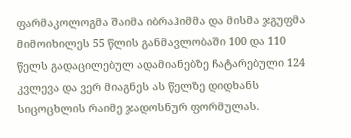ფარმაკოლოგმა შაიმა იბრაჰიმმა და მისმა ჯგუფმა მიმოიხილეს 55 წლის განმავლობაში 100 და 110 წელს გადაცილებულ ადამიანებზე ჩატარებული 124 კვლევა და ვერ მიაგნეს ას წელზე დიდხანს სიცოცხლის რაიმე ჯადოსნურ ფორმულას.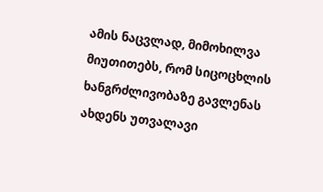ამის ნაცვლად, მიმოხილვა მიუთითებს, რომ სიცოცხლის ხანგრძლივობაზე გავლენას ახდენს უთვალავი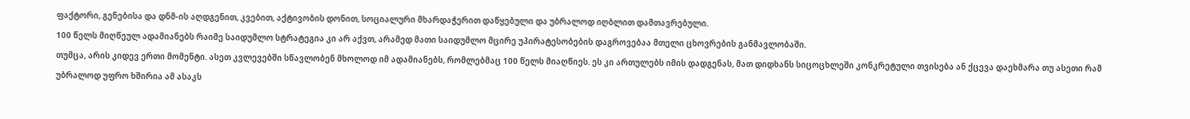ფაქტორი, გენებისა და დნმ-ის აღდგენით, კვებით, აქტივობის დონით, სოციალური მხარდაჭერით დაწყებული და უბრალოდ იღბლით დამთავრებული.
100 წელს მიღწეულ ადამიანებს რაიმე საიდუმლო სტრატეგია კი არ აქვთ, არამედ მათი საიდუმლო მცირე უპირატესობების დაგროვებაა მთელი ცხოვრების განმავლობაში.
თუმცა, არის კიდევ ერთი მომენტი. ასეთ კვლევებში სწავლობენ მხოლოდ იმ ადამიანებს, რომლებმაც 100 წელს მიაღწიეს. ეს კი ართულებს იმის დადგენას, მათ დიდხანს სიცოცხლეში კონკრეტული თვისება ან ქცევა დაეხმარა თუ ასეთი რამ უბრალოდ უფრო ხშირია ამ ასაკს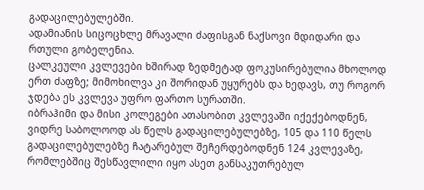გადაცილებულებში.
ადამიანის სიცოცხლე მრავალი ძაფისგან ნაქსოვი მდიდარი და რთული გობელენია.
ცალკეული კვლევები ხშირად ზედმეტად ფოკუსირებულია მხოლოდ ერთ ძაფზე; მიმოხილვა კი შორიდან უყურებს და ხედავს, თუ როგორ ჯდება ეს კვლევა უფრო ფართო სურათში.
იბრაჰიმი და მისი კოლეგები ათასობით კვლევაში იქექებოდნენ, ვიდრე საბოლოოდ ას წელს გადაცილებულებზე, 105 და 110 წელს გადაცილებულებზე ჩატარებულ შეჩერდებოდნენ 124 კვლევაზე, რომლებშიც შესწავლილი იყო ასეთ განსაკუთრებულ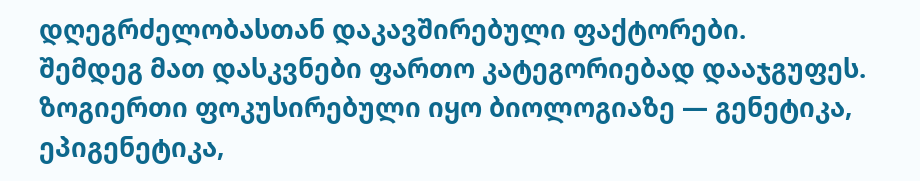დღეგრძელობასთან დაკავშირებული ფაქტორები.
შემდეგ მათ დასკვნები ფართო კატეგორიებად დააჯგუფეს.
ზოგიერთი ფოკუსირებული იყო ბიოლოგიაზე — გენეტიკა, ეპიგენეტიკა,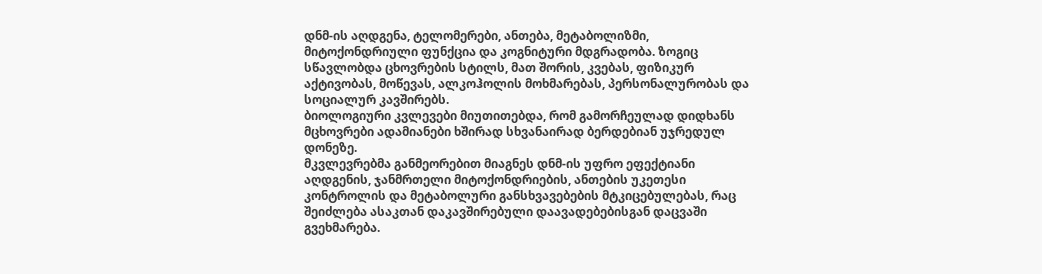დნმ-ის აღდგენა, ტელომერები, ანთება, მეტაბოლიზმი, მიტოქონდრიული ფუნქცია და კოგნიტური მდგრადობა. ზოგიც სწავლობდა ცხოვრების სტილს, მათ შორის, კვებას, ფიზიკურ აქტივობას, მოწევას, ალკოჰოლის მოხმარებას, პერსონალურობას და სოციალურ კავშირებს.
ბიოლოგიური კვლევები მიუთითებდა, რომ გამორჩეულად დიდხანს მცხოვრები ადამიანები ხშირად სხვანაირად ბერდებიან უჯრედულ დონეზე.
მკვლევრებმა განმეორებით მიაგნეს დნმ-ის უფრო ეფექტიანი აღდგენის, ჯანმრთელი მიტოქონდრიების, ანთების უკეთესი კონტროლის და მეტაბოლური განსხვავებების მტკიცებულებას, რაც შეიძლება ასაკთან დაკავშირებული დაავადებებისგან დაცვაში გვეხმარება.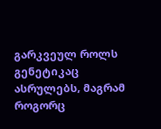გარკვეულ როლს გენეტიკაც ასრულებს, მაგრამ როგორც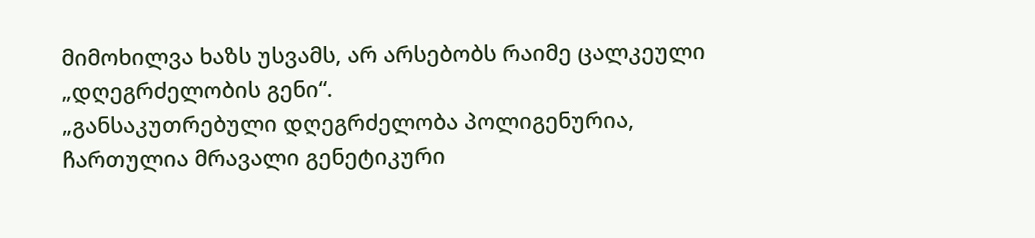მიმოხილვა ხაზს უსვამს, არ არსებობს რაიმე ცალკეული „დღეგრძელობის გენი“.
„განსაკუთრებული დღეგრძელობა პოლიგენურია, ჩართულია მრავალი გენეტიკური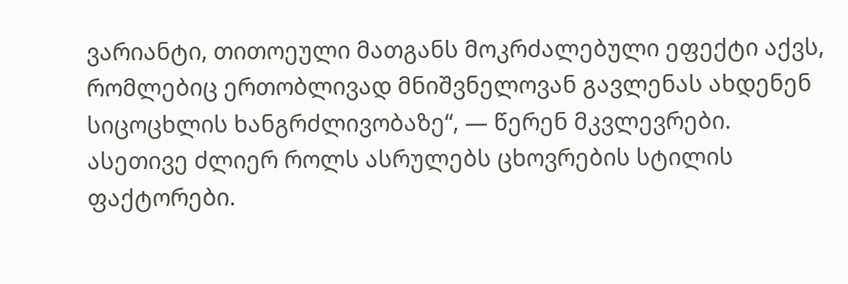ვარიანტი, თითოეული მათგანს მოკრძალებული ეფექტი აქვს, რომლებიც ერთობლივად მნიშვნელოვან გავლენას ახდენენ სიცოცხლის ხანგრძლივობაზე“, — წერენ მკვლევრები.
ასეთივე ძლიერ როლს ასრულებს ცხოვრების სტილის ფაქტორები.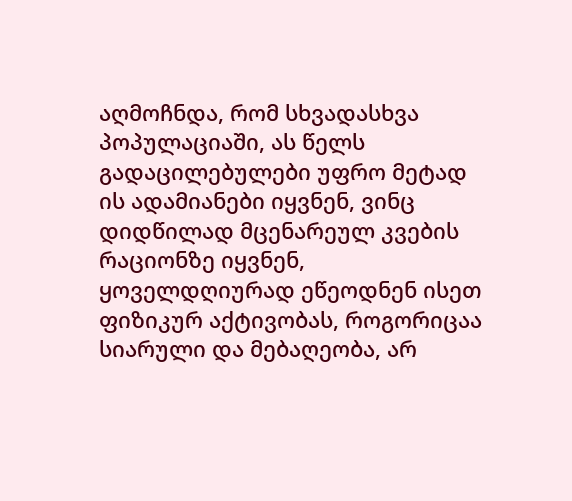აღმოჩნდა, რომ სხვადასხვა პოპულაციაში, ას წელს გადაცილებულები უფრო მეტად ის ადამიანები იყვნენ, ვინც დიდწილად მცენარეულ კვების რაციონზე იყვნენ, ყოველდღიურად ეწეოდნენ ისეთ ფიზიკურ აქტივობას, როგორიცაა სიარული და მებაღეობა, არ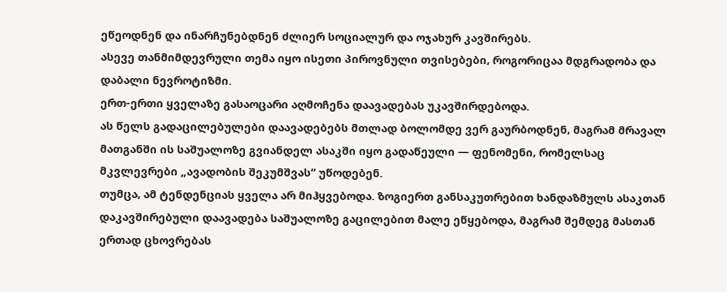ეწეოდნენ და ინარჩუნებდნენ ძლიერ სოციალურ და ოჯახურ კავშირებს.
ასევე თანმიმდევრული თემა იყო ისეთი პიროვნული თვისებები, როგორიცაა მდგრადობა და დაბალი ნევროტიზმი.
ერთ-ერთი ყველაზე გასაოცარი აღმოჩენა დაავადებას უკავშირდებოდა.
ას წელს გადაცილებულები დაავადებებს მთლად ბოლომდე ვერ გაურბოდნენ, მაგრამ მრავალ მათგანში ის საშუალოზე გვიანდელ ასაკში იყო გადაწეული — ფენომენი, რომელსაც მკვლევრები „ავადობის შეკუმშვას“ უწოდებენ.
თუმცა, ამ ტენდენციას ყველა არ მიჰყვებოდა. ზოგიერთ განსაკუთრებით ხანდაზმულს ასაკთან დაკავშირებული დაავადება საშუალოზე გაცილებით მალე ეწყებოდა, მაგრამ შემდეგ მასთან ერთად ცხოვრებას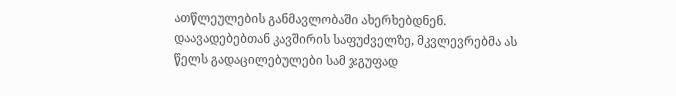ათწლეულების განმავლობაში ახერხებდნენ.
დაავადებებთან კავშირის საფუძველზე, მკვლევრებმა ას წელს გადაცილებულები სამ ჯგუფად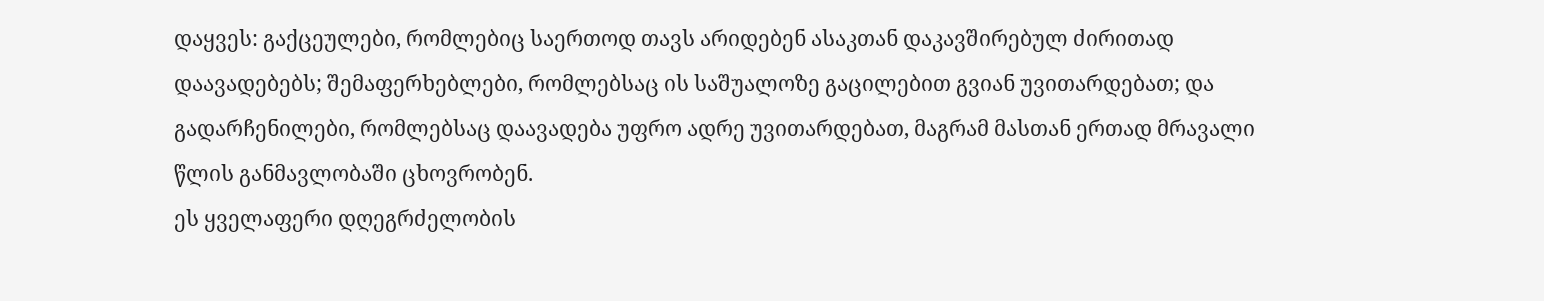დაყვეს: გაქცეულები, რომლებიც საერთოდ თავს არიდებენ ასაკთან დაკავშირებულ ძირითად დაავადებებს; შემაფერხებლები, რომლებსაც ის საშუალოზე გაცილებით გვიან უვითარდებათ; და გადარჩენილები, რომლებსაც დაავადება უფრო ადრე უვითარდებათ, მაგრამ მასთან ერთად მრავალი წლის განმავლობაში ცხოვრობენ.
ეს ყველაფერი დღეგრძელობის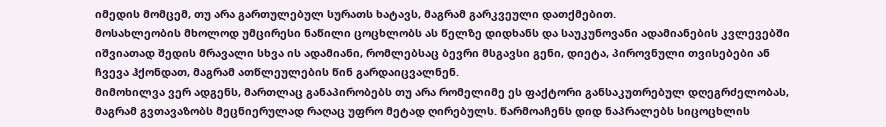იმედის მომცემ, თუ არა გართულებულ სურათს ხატავს, მაგრამ გარკვეული დათქმებით.
მოსახლეობის მხოლოდ უმცირესი ნაწილი ცოცხლობს ას წელზე დიდხანს და საუკუნოვანი ადამიანების კვლევებში იშვიათად შედის მრავალი სხვა ის ადამიანი, რომლებსაც ბევრი მსგავსი გენი, დიეტა, პიროვნული თვისებები ან ჩვევა ჰქონდათ, მაგრამ ათწლეულების წინ გარდაიცვალნენ.
მიმოხილვა ვერ ადგენს, მართლაც განაპირობებს თუ არა რომელიმე ეს ფაქტორი განსაკუთრებულ დღეგრძელობას, მაგრამ გვთავაზობს მეცნიერულად რაღაც უფრო მეტად ღირებულს. წარმოაჩენს დიდ ნაპრალებს სიცოცხლის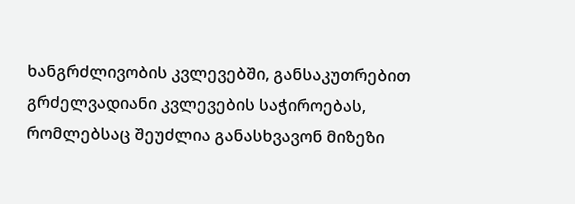ხანგრძლივობის კვლევებში, განსაკუთრებით გრძელვადიანი კვლევების საჭიროებას, რომლებსაც შეუძლია განასხვავონ მიზეზი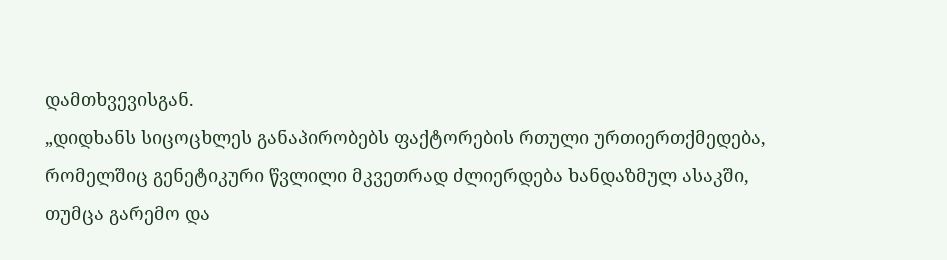დამთხვევისგან.
„დიდხანს სიცოცხლეს განაპირობებს ფაქტორების რთული ურთიერთქმედება, რომელშიც გენეტიკური წვლილი მკვეთრად ძლიერდება ხანდაზმულ ასაკში, თუმცა გარემო და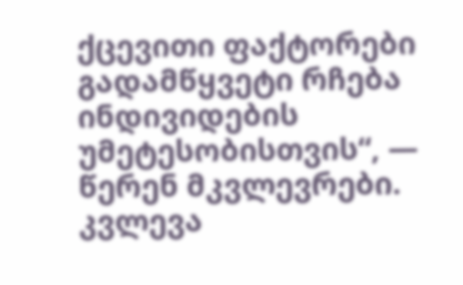ქცევითი ფაქტორები გადამწყვეტი რჩება ინდივიდების უმეტესობისთვის“, — წერენ მკვლევრები.
კვლევა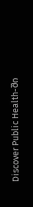Discover Public Health-ში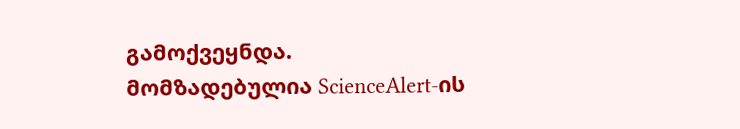გამოქვეყნდა.
მომზადებულია ScienceAlert-ის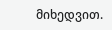მიხედვით.